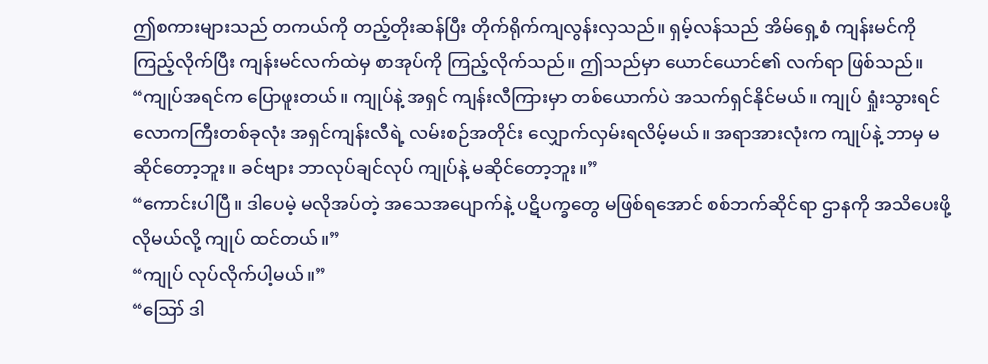ဤစကားများသည် တကယ်ကို တည့်တိုးဆန်ပြီး တိုက်ရိုက်ကျလွန်းလှသည်။ ရှမ့်လန်သည် အိမ်ရှေ့စံ ကျန်းမင်ကို ကြည့်လိုက်ပြီး ကျန်းမင်လက်ထဲမှ စာအုပ်ကို ကြည့်လိုက်သည်။ ဤသည်မှာ ယောင်ယောင်၏ လက်ရာ ဖြစ်သည်။
“ကျုပ်အရင်က ပြောဖူးတယ်။ ကျုပ်နဲ့ အရှင် ကျန်းလီကြားမှာ တစ်ယောက်ပဲ အသက်ရှင်နိုင်မယ်။ ကျုပ် ရှုံးသွားရင် လောကကြီးတစ်ခုလုံး အရှင်ကျန်းလီရဲ့ လမ်းစဉ်အတိုင်း လျှောက်လှမ်းရလိမ့်မယ်။ အရာအားလုံးက ကျုပ်နဲ့ ဘာမှ မဆိုင်တော့ဘူး။ ခင်ဗျား ဘာလုပ်ချင်လုပ် ကျုပ်နဲ့ မဆိုင်တော့ဘူး။”
“ကောင်းပါပြီ။ ဒါပေမဲ့ မလိုအပ်တဲ့ အသေအပျောက်နဲ့ ပဋိပက္ခတွေ မဖြစ်ရအောင် စစ်ဘက်ဆိုင်ရာ ဌာနကို အသိပေးဖို့ လိုမယ်လို့ ကျုပ် ထင်တယ်။”
“ကျုပ် လုပ်လိုက်ပါ့မယ်။”
“ဪ ဒါ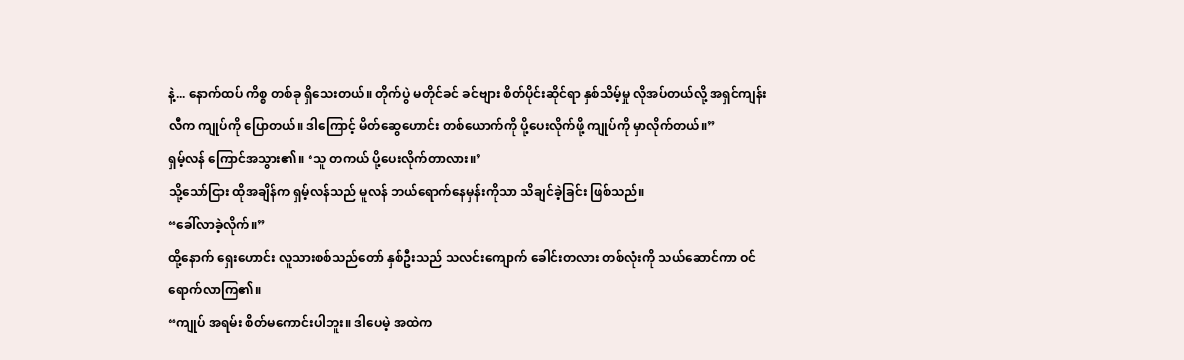နဲ့... နောက်ထပ် ကိစ္စ တစ်ခု ရှိသေးတယ်။ တိုက်ပွဲ မတိုင်ခင် ခင်ဗျား စိတ်ပိုင်းဆိုင်ရာ နှစ်သိမ့်မှု လိုအပ်တယ်လို့ အရှင်ကျန်းလီက ကျုပ်ကို ပြောတယ်။ ဒါကြောင့် မိတ်ဆွေဟောင်း တစ်ယောက်ကို ပို့ပေးလိုက်ဖို့ ကျုပ်ကို မှာလိုက်တယ်။”
ရှမ့်လန် ကြောင်အသွား၏။ ‘သူ တကယ် ပို့ပေးလိုက်တာလား။’
သို့သော်ငြား ထိုအချိန်က ရှမ့်လန်သည် မူလန် ဘယ်ရောက်နေမှန်းကိုသာ သိချင်ခဲ့ခြင်း ဖြစ်သည်။
“ခေါ်လာခဲ့လိုက်။”
ထို့နောက် ရှေးဟောင်း လူသားစစ်သည်တော် နှစ်ဦးသည် သလင်းကျောက် ခေါင်းတလား တစ်လုံးကို သယ်ဆောင်ကာ ဝင်ရောက်လာကြ၏။
“ကျုပ် အရမ်း စိတ်မကောင်းပါဘူး။ ဒါပေမဲ့ အထဲက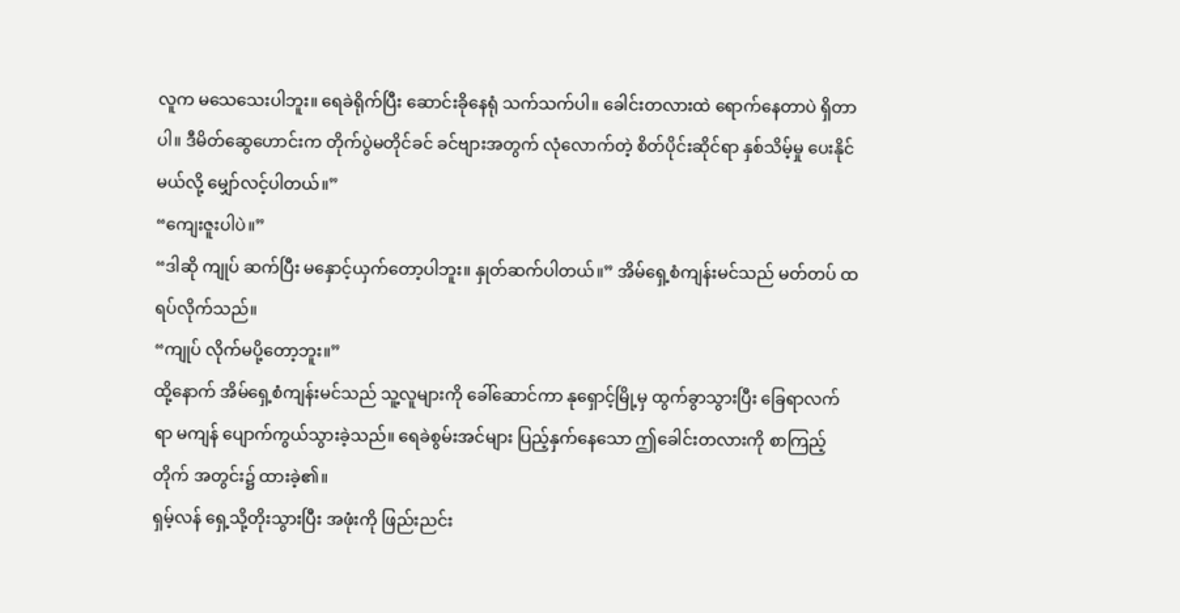လူက မသေသေးပါဘူး။ ရေခဲရိုက်ပြီး ဆောင်းခိုနေရုံ သက်သက်ပါ။ ခေါင်းတလားထဲ ရောက်နေတာပဲ ရှိတာပါ။ ဒီမိတ်ဆွေဟောင်းက တိုက်ပွဲမတိုင်ခင် ခင်ဗျားအတွက် လုံလောက်တဲ့ စိတ်ပိုင်းဆိုင်ရာ နှစ်သိမ့်မှု ပေးနိုင်မယ်လို့ မျှော်လင့်ပါတယ်။”
“ကျေးဇူးပါပဲ။”
“ဒါဆို ကျုပ် ဆက်ပြီး မနှောင့်ယှက်တော့ပါဘူး။ နှုတ်ဆက်ပါတယ်။” အိမ်ရှေ့စံကျန်းမင်သည် မတ်တပ် ထရပ်လိုက်သည်။
“ကျုပ် လိုက်မပို့တော့ဘူး။”
ထို့နောက် အိမ်ရှေ့စံကျန်းမင်သည် သူ့လူများကို ခေါ်ဆောင်ကာ နုရှောင့်မြို့မှ ထွက်ခွာသွားပြီး ခြေရာလက်ရာ မကျန် ပျောက်ကွယ်သွားခဲ့သည်။ ရေခဲစွမ်းအင်များ ပြည့်နှက်နေသော ဤခေါင်းတလားကို စာကြည့်တိုက် အတွင်း၌ ထားခဲ့၏။
ရှမ့်လန် ရှေ့သို့တိုးသွားပြီး အဖုံးကို ဖြည်းညင်း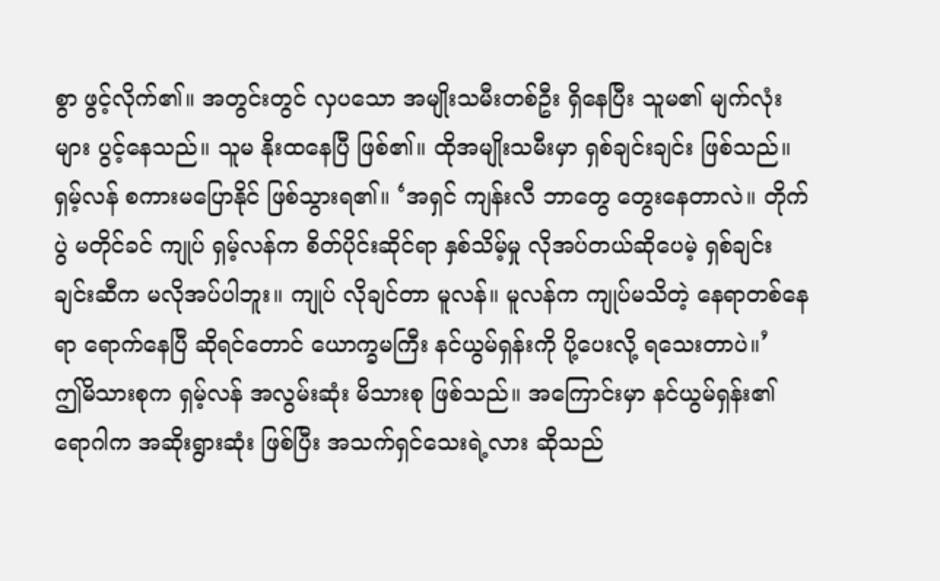စွာ ဖွင့်လိုက်၏။ အတွင်းတွင် လှပသော အမျိုးသမီးတစ်ဦး ရှိနေပြီး သူမ၏ မျက်လုံးများ ပွင့်နေသည်။ သူမ နိုးထနေပြီ ဖြစ်၏။ ထိုအမျိုးသမီးမှာ ရှစ်ချင်းချင်း ဖြစ်သည်။
ရှမ့်လန် စကားမပြောနိုင် ဖြစ်သွားရ၏။ ‘အရှင် ကျန်းလီ ဘာတွေ တွေးနေတာလဲ။ တိုက်ပွဲ မတိုင်ခင် ကျုပ် ရှမ့်လန်က စိတ်ပိုင်းဆိုင်ရာ နှစ်သိမ့်မှု လိုအပ်တယ်ဆိုပေမဲ့ ရှစ်ချင်းချင်းဆီက မလိုအပ်ပါဘူး။ ကျုပ် လိုချင်တာ မူလန်။ မူလန်က ကျုပ်မသိတဲ့ နေရာတစ်နေရာ ရောက်နေပြီ ဆိုရင်တောင် ယောက္ခမကြီး နင်ယွမ်ရှန်းကို ပို့ပေးလို့ ရသေးတာပဲ။’
ဤမိသားစုက ရှမ့်လန် အလွမ်းဆုံး မိသားစု ဖြစ်သည်။ အကြောင်းမှာ နင်ယွမ်ရှန်း၏ ရောဂါက အဆိုးရွားဆုံး ဖြစ်ပြီး အသက်ရှင်သေးရဲ့လား ဆိုသည်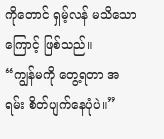ကိုတောင် ရှမ့်လန် မသိသောကြောင့် ဖြစ်သည်။
“ကျွန်မကို တွေ့ရတာ အရမ်း စိတ်ပျက်နေပုံပဲ။”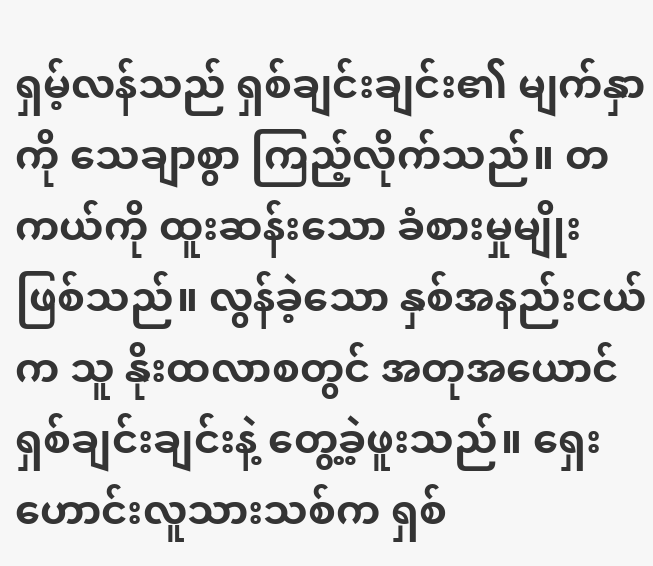ရှမ့်လန်သည် ရှစ်ချင်းချင်း၏ မျက်နှာကို သေချာစွာ ကြည့်လိုက်သည်။ တကယ်ကို ထူးဆန်းသော ခံစားမှုမျိုး ဖြစ်သည်။ လွန်ခဲ့သော နှစ်အနည်းငယ်က သူ နိုးထလာစတွင် အတုအယောင် ရှစ်ချင်းချင်းနဲ့ တွေ့ခဲ့ဖူးသည်။ ရှေးဟောင်းလူသားသစ်က ရှစ်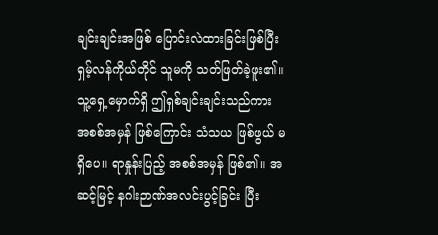ချင်းချင်းအဖြစ် ပြောင်းလဲထားခြင်းဖြစ်ပြီး ရှမ့်လန်ကိုယ်တိုင် သူမကို သတ်ဖြတ်ခဲ့ဖူး၏။
သူ့ရှေ့မှောက်ရှိ ဤရှစ်ချင်းချင်းသည်ကား အစစ်အမှန် ဖြစ်ကြောင်း သံသယ ဖြစ်ဖွယ် မရှိပေ။ ရာနှုန်းပြည့် အစစ်အမှန် ဖြစ်၏။ အဆင့်မြင့် နဂါးဉာဏ်အလင်းပွင့်ခြင်း ပြီး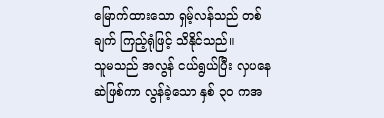မြောက်ထားသော ရှမ့်လန်သည် တစ်ချက် ကြည့်ရုံဖြင့် သိနိုင်သည်။
သူမသည် အလွန် ငယ်ရွယ်ပြီး လှပနေဆဲဖြစ်ကာ လွန်ခဲ့သော နှစ် ၃၀ ကအ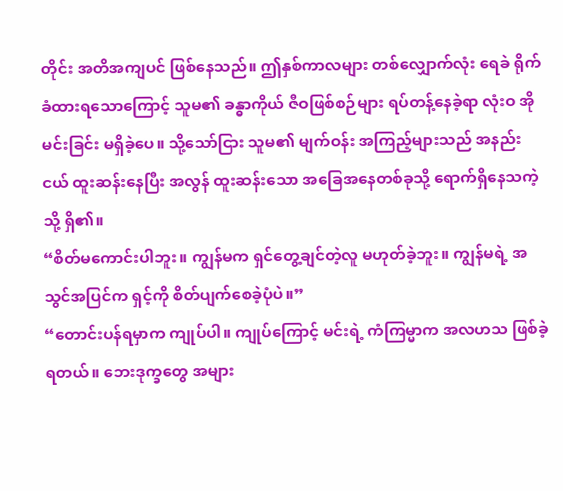တိုင်း အတိအကျပင် ဖြစ်နေသည်။ ဤနှစ်ကာလများ တစ်လျှောက်လုံး ရေခဲ ရိုက်ခံထားရသောကြောင့် သူမ၏ ခန္ဓာကိုယ် ဇီဝဖြစ်စဉ်များ ရပ်တန့်နေခဲ့ရာ လုံးဝ အိုမင်းခြင်း မရှိခဲ့ပေ။ သို့သော်ငြား သူမ၏ မျက်ဝန်း အကြည့်များသည် အနည်းငယ် ထူးဆန်းနေပြီး အလွန် ထူးဆန်းသော အခြေအနေတစ်ခုသို့ ရောက်ရှိနေသကဲ့သို့ ရှိ၏။
“စိတ်မကောင်းပါဘူး။ ကျွန်မက ရှင်တွေ့ချင်တဲ့လူ မဟုတ်ခဲ့ဘူး။ ကျွန်မရဲ့ အသွင်အပြင်က ရှင့်ကို စိတ်ပျက်စေခဲ့ပုံပဲ။”
“တောင်းပန်ရမှာက ကျုပ်ပါ။ ကျုပ်ကြောင့် မင်းရဲ့ ကံကြမ္မာက အလဟသ ဖြစ်ခဲ့ရတယ်။ ဘေးဒုက္ခတွေ အများ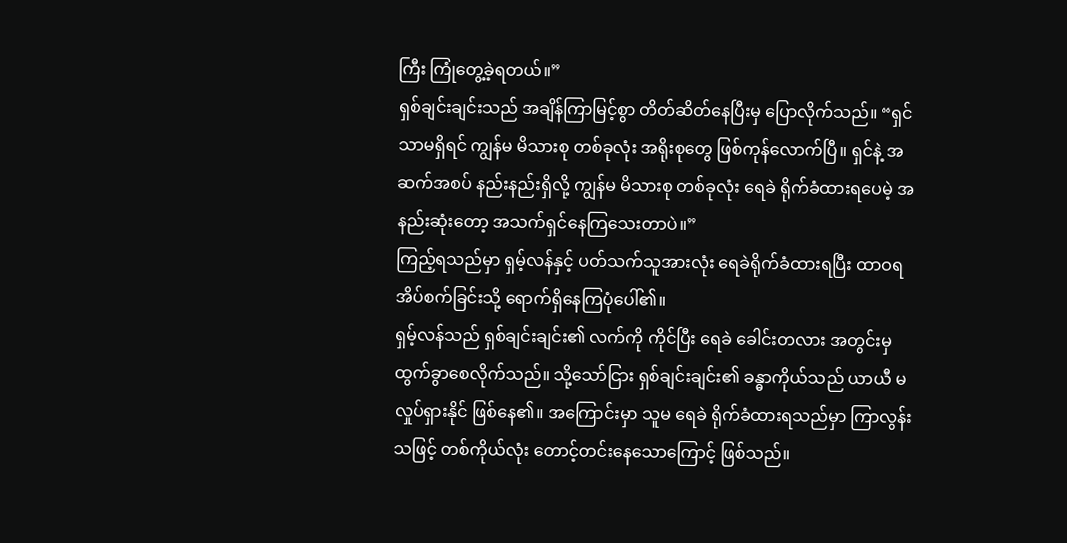ကြီး ကြုံတွေ့ခဲ့ရတယ်။”
ရှစ်ချင်းချင်းသည် အချိန်ကြာမြင့်စွာ တိတ်ဆိတ်နေပြီးမှ ပြောလိုက်သည်။ “ရှင်သာမရှိရင် ကျွန်မ မိသားစု တစ်ခုလုံး အရိုးစုတွေ ဖြစ်ကုန်လောက်ပြီ။ ရှင်နဲ့ အဆက်အစပ် နည်းနည်းရှိလို့ ကျွန်မ မိသားစု တစ်ခုလုံး ရေခဲ ရိုက်ခံထားရပေမဲ့ အနည်းဆုံးတော့ အသက်ရှင်နေကြသေးတာပဲ။”
ကြည့်ရသည်မှာ ရှမ့်လန်နှင့် ပတ်သက်သူအားလုံး ရေခဲရိုက်ခံထားရပြီး ထာဝရ အိပ်စက်ခြင်းသို့ ရောက်ရှိနေကြပုံပေါ်၏။
ရှမ့်လန်သည် ရှစ်ချင်းချင်း၏ လက်ကို ကိုင်ပြီး ရေခဲ ခေါင်းတလား အတွင်းမှ ထွက်ခွာစေလိုက်သည်။ သို့သော်ငြား ရှစ်ချင်းချင်း၏ ခန္ဓာကိုယ်သည် ယာယီ မလှုပ်ရှားနိုင် ဖြစ်နေ၏။ အကြောင်းမှာ သူမ ရေခဲ ရိုက်ခံထားရသည်မှာ ကြာလွန်းသဖြင့် တစ်ကိုယ်လုံး တောင့်တင်းနေသောကြောင့် ဖြစ်သည်။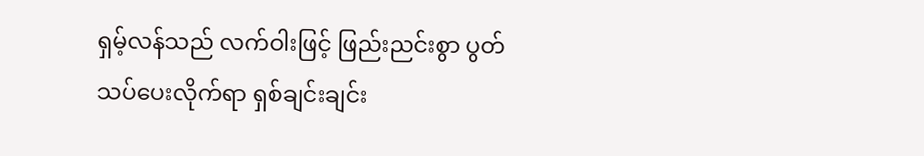ရှမ့်လန်သည် လက်ဝါးဖြင့် ဖြည်းညင်းစွာ ပွတ်သပ်ပေးလိုက်ရာ ရှစ်ချင်းချင်း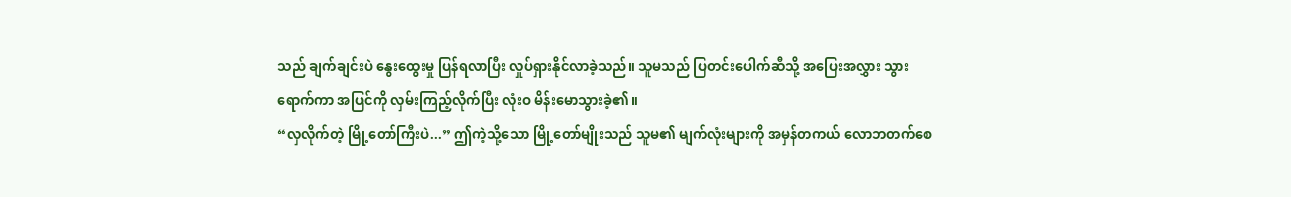သည် ချက်ချင်းပဲ နွေးထွေးမှု ပြန်ရလာပြီး လှုပ်ရှားနိုင်လာခဲ့သည်။ သူမသည် ပြတင်းပေါက်ဆီသို့ အပြေးအလွှား သွားရောက်ကာ အပြင်ကို လှမ်းကြည့်လိုက်ပြီး လုံးဝ မိန်းမောသွားခဲ့၏။
“လှလိုက်တဲ့ မြို့တော်ကြီးပဲ...” ဤကဲ့သို့သော မြို့တော်မျိုးသည် သူမ၏ မျက်လုံးများကို အမှန်တကယ် လောဘတက်စေ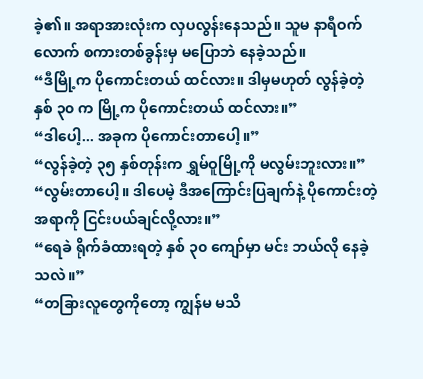ခဲ့၏။ အရာအားလုံးက လှပလွန်းနေသည်။ သူမ နာရီဝက်လောက် စကားတစ်ခွန်းမှ မပြောဘဲ နေခဲ့သည်။
“ဒီမြို့က ပိုကောင်းတယ် ထင်လား။ ဒါမှမဟုတ် လွန်ခဲ့တဲ့ နှစ် ၃၀ က မြို့က ပိုကောင်းတယ် ထင်လား။”
“ဒါပေါ့... အခုက ပိုကောင်းတာပေါ့။”
“လွန်ခဲ့တဲ့ ၃၅ နှစ်တုန်းက ရွှမ်ဝူမြို့ကို မလွမ်းဘူးလား။”
“လွမ်းတာပေါ့။ ဒါပေမဲ့ ဒီအကြောင်းပြချက်နဲ့ ပိုကောင်းတဲ့ အရာကို ငြင်းပယ်ချင်လို့လား။”
“ရေခဲ ရိုက်ခံထားရတဲ့ နှစ် ၃၀ ကျော်မှာ မင်း ဘယ်လို နေခဲ့သလဲ။”
“တခြားလူတွေကိုတော့ ကျွန်မ မသိ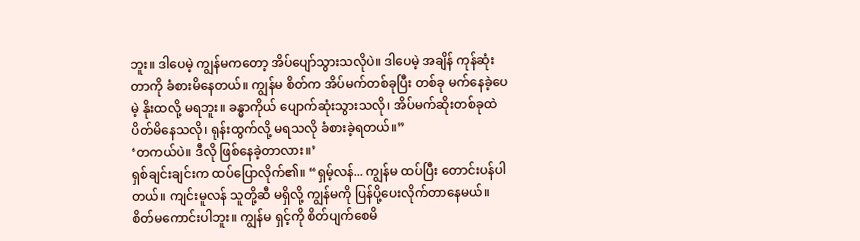ဘူး။ ဒါပေမဲ့ ကျွန်မကတော့ အိပ်ပျော်သွားသလိုပဲ။ ဒါပေမဲ့ အချိန် ကုန်ဆုံးတာကို ခံစားမိနေတယ်။ ကျွန်မ စိတ်က အိပ်မက်တစ်ခုပြီး တစ်ခု မက်နေခဲ့ပေမဲ့ နိုးထလို့ မရဘူး။ ခန္ဓာကိုယ် ပျောက်ဆုံးသွားသလို၊ အိပ်မက်ဆိုးတစ်ခုထဲ ပိတ်မိနေသလို၊ ရုန်းထွက်လို့ မရသလို ခံစားခဲ့ရတယ်။”
‘တကယ်ပဲ။ ဒီလို ဖြစ်နေခဲ့တာလား။’
ရှစ်ချင်းချင်းက ထပ်ပြောလိုက်၏။ “ရှမ့်လန်... ကျွန်မ ထပ်ပြီး တောင်းပန်ပါတယ်။ ကျင်းမူလန် သူတို့ဆီ မရှိလို့ ကျွန်မကို ပြန်ပို့ပေးလိုက်တာနေမယ်။ စိတ်မကောင်းပါဘူး။ ကျွန်မ ရှင့်ကို စိတ်ပျက်စေမိ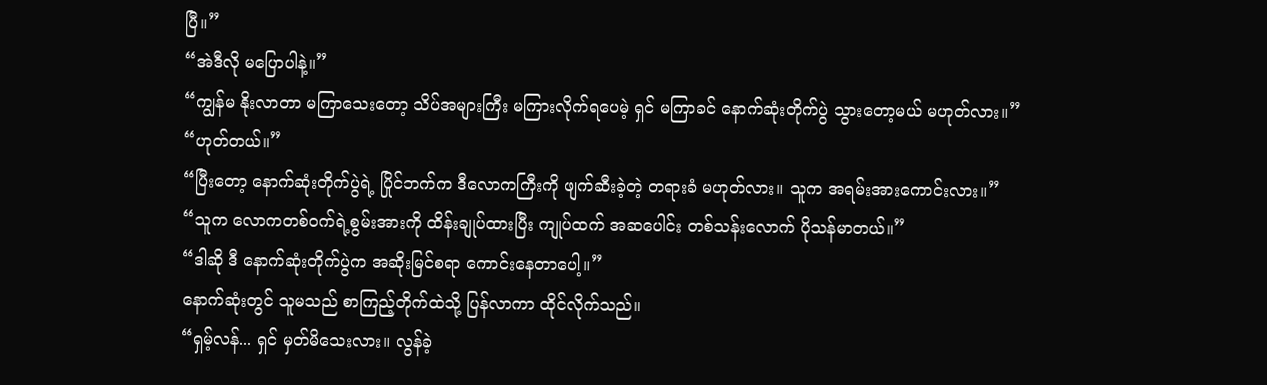ပြီ။”
“အဲဒီလို မပြောပါနဲ့။”
“ကျွန်မ နိုးလာတာ မကြာသေးတော့ သိပ်အများကြီး မကြားလိုက်ရပေမဲ့ ရှင် မကြာခင် နောက်ဆုံးတိုက်ပွဲ သွားတော့မယ် မဟုတ်လား။”
“ဟုတ်တယ်။”
“ပြီးတော့ နောက်ဆုံးတိုက်ပွဲရဲ့ ပြိုင်ဘက်က ဒီလောကကြီးကို ဖျက်ဆီးခဲ့တဲ့ တရားခံ မဟုတ်လား။ သူက အရမ်းအားကောင်းလား။”
“သူက လောကတစ်ဝက်ရဲ့စွမ်းအားကို ထိန်းချုပ်ထားပြီး ကျုပ်ထက် အဆပေါင်း တစ်သန်းလောက် ပိုသန်မာတယ်။”
“ဒါဆို ဒီ နောက်ဆုံးတိုက်ပွဲက အဆိုးမြင်စရာ ကောင်းနေတာပေါ့။”
နောက်ဆုံးတွင် သူမသည် စာကြည့်တိုက်ထဲသို့ ပြန်လာကာ ထိုင်လိုက်သည်။
“ရှမ့်လန်... ရှင် မှတ်မိသေးလား။ လွန်ခဲ့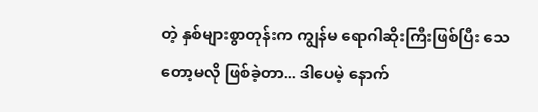တဲ့ နှစ်များစွာတုန်းက ကျွန်မ ရောဂါဆိုးကြီးဖြစ်ပြီး သေတော့မလို ဖြစ်ခဲ့တာ... ဒါပေမဲ့ နောက်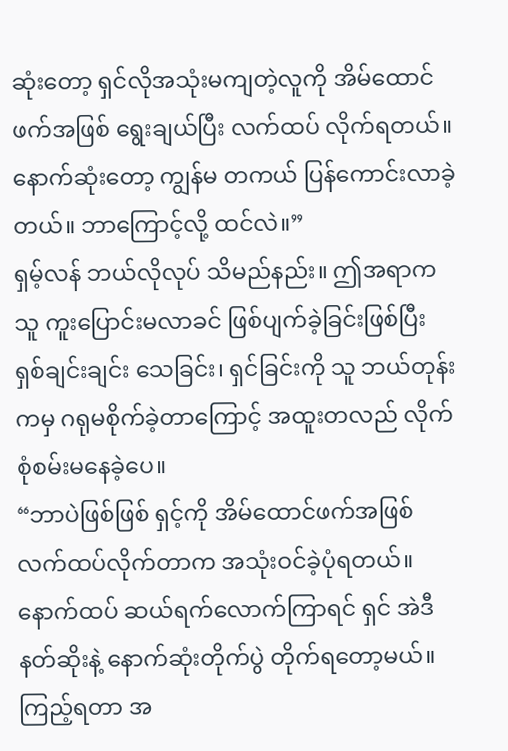ဆုံးတော့ ရှင်လိုအသုံးမကျတဲ့လူကို အိမ်ထောင်ဖက်အဖြစ် ရွေးချယ်ပြီး လက်ထပ် လိုက်ရတယ်။ နောက်ဆုံးတော့ ကျွန်မ တကယ် ပြန်ကောင်းလာခဲ့တယ်။ ဘာကြောင့်လို့ ထင်လဲ။”
ရှမ့်လန် ဘယ်လိုလုပ် သိမည်နည်း။ ဤအရာက သူ ကူးပြောင်းမလာခင် ဖြစ်ပျက်ခဲ့ခြင်းဖြစ်ပြီး ရှစ်ချင်းချင်း သေခြင်း၊ ရှင်ခြင်းကို သူ ဘယ်တုန်းကမှ ဂရုမစိုက်ခဲ့တာကြောင့် အထူးတလည် လိုက်စုံစမ်းမနေခဲ့ပေ။
“ဘာပဲဖြစ်ဖြစ် ရှင့်ကို အိမ်ထောင်ဖက်အဖြစ် လက်ထပ်လိုက်တာက အသုံးဝင်ခဲ့ပုံရတယ်။ နောက်ထပ် ဆယ်ရက်လောက်ကြာရင် ရှင် အဲဒီနတ်ဆိုးနဲ့ နောက်ဆုံးတိုက်ပွဲ တိုက်ရတော့မယ်။ ကြည့်ရတာ အ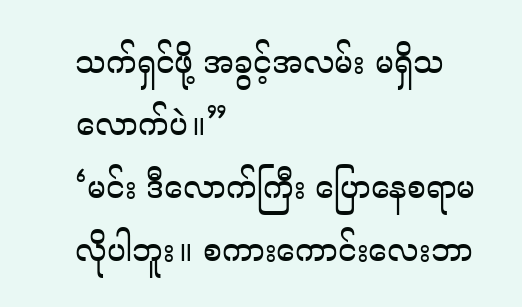သက်ရှင်ဖို့ အခွင့်အလမ်း မရှိသလောက်ပဲ။”
‘မင်း ဒီလောက်ကြီး ပြောနေစရာမလိုပါဘူး။ စကားကောင်းလေးဘာ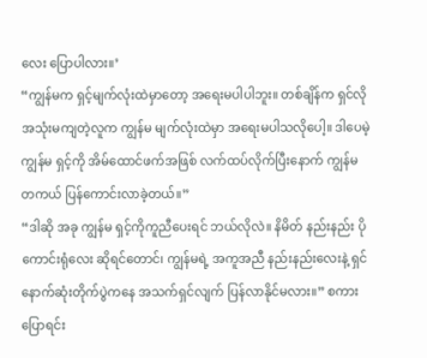လေး ပြောပါလား။’
“ကျွန်မက ရှင့်မျက်လုံးထဲမှာတော့ အရေးမပါပါဘူး။ တစ်ချိန်က ရှင်လိုအသုံးမကျတဲ့လူက ကျွန်မ မျက်လုံးထဲမှာ အရေးမပါသလိုပေါ့။ ဒါပေမဲ့ ကျွန်မ ရှင့်ကို အိမ်ထောင်ဖက်အဖြစ် လက်ထပ်လိုက်ပြီးနောက် ကျွန်မ တကယ် ပြန်ကောင်းလာခဲ့တယ်။”
“ဒါဆို အခု ကျွန်မ ရှင့်ကိုကူညီပေးရင် ဘယ်လိုလဲ။ နိမိတ် နည်းနည်း ပိုကောင်းရုံလေး ဆိုရင်တောင်၊ ကျွန်မရဲ့ အကူအညီ နည်းနည်းလေးနဲ့ ရှင် နောက်ဆုံးတိုက်ပွဲကနေ အသက်ရှင်လျက် ပြန်လာနိုင်မလား။” စကားပြောရင်း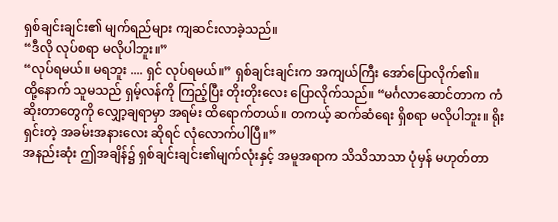ရှစ်ချင်းချင်း၏ မျက်ရည်များ ကျဆင်းလာခဲ့သည်။
“ဒီလို လုပ်စရာ မလိုပါဘူး။”
“လုပ်ရမယ်။ မရဘူး .... ရှင် လုပ်ရမယ်။” ရှစ်ချင်းချင်းက အကျယ်ကြီး အော်ပြောလိုက်၏။
ထို့နောက် သူမသည် ရှမ့်လန်ကို ကြည့်ပြီး တိုးတိုးလေး ပြောလိုက်သည်။ “မင်္ဂလာဆောင်တာက ကံဆိုးတာတွေကို လျှော့ချရာမှာ အရမ်း ထိရောက်တယ်။ တကယ့် ဆက်ဆံရေး ရှိစရာ မလိုပါဘူး။ ရိုးရှင်းတဲ့ အခမ်းအနားလေး ဆိုရင် လုံလောက်ပါပြီ။”
အနည်းဆုံး ဤအချိန်၌ ရှစ်ချင်းချင်း၏မျက်လုံးနှင့် အမူအရာက သိသိသာသာ ပုံမှန် မဟုတ်တာ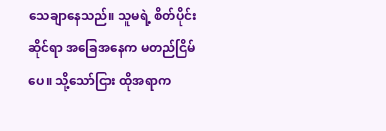သေချာနေသည်။ သူမရဲ့ စိတ်ပိုင်းဆိုင်ရာ အခြေအနေက မတည်ငြိမ်ပေ။ သို့သော်ငြား ထိုအရာက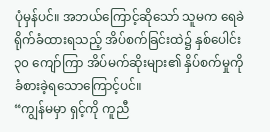ပုံမှန်ပင်။ အဘယ်ကြောင့်ဆိုသော် သူမက ရေခဲ ရိုက်ခံထားရသည့် အိပ်စက်ခြင်းထဲ၌ နှစ်ပေါင်း ၃၀ ကျော်ကြာ အိပ်မက်ဆိုးများ၏ နှိပ်စက်မှုကို ခံစားခဲ့ရသောကြောင့်ပင်။
“ကျွန်မမှာ ရှင့်ကို ကူညီ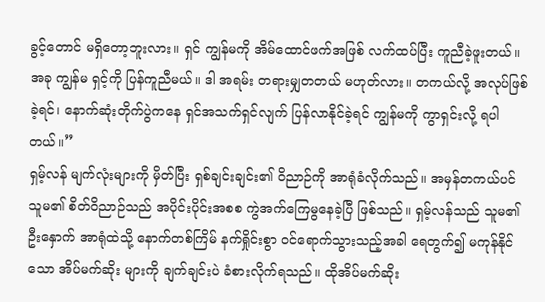ခွင့်တောင် မရှိတော့ဘူးလား။ ရှင် ကျွန်မကို အိမ်ထောင်ဖက်အဖြစ် လက်ထပ်ပြီး ကူညီခဲ့ဖူးတယ်။ အခု ကျွန်မ ရှင့်ကို ပြန်ကူညီမယ်။ ဒါ အရမ်း တရားမျှတတယ် မဟုတ်လား။ တကယ်လို့ အလုပ်ဖြစ်ခဲ့ရင်၊ နောက်ဆုံးတိုက်ပွဲကနေ ရှင်အသက်ရှင်လျက် ပြန်လာနိုင်ခဲ့ရင် ကျွန်မကို ကွာရှင်းလို့ ရပါတယ်။”
ရှမ့်လန် မျက်လုံးများကို မှိတ်ပြီး ရှစ်ချင်းချင်း၏ ဝိညာဉ်ကို အာရုံခံလိုက်သည်။ အမှန်တကယ်ပင် သူမ၏ စိတ်ဝိညာဉ်သည် အပိုင်းပိုင်းအစစ ကွဲအက်ကြေမွနေခဲ့ပြီ ဖြစ်သည်။ ရှမ့်လန်သည် သူမ၏ ဦးနှောက် အာရုံထဲသို့ နောက်တစ်ကြိမ် နက်ရှိုင်းစွာ ဝင်ရောက်သွားသည့်အခါ ရေတွက်၍ မကုန်နိုင်သော အိပ်မက်ဆိုး များကို ချက်ချင်းပဲ ခံစားလိုက်ရသည်။ ထိုအိပ်မက်ဆိုး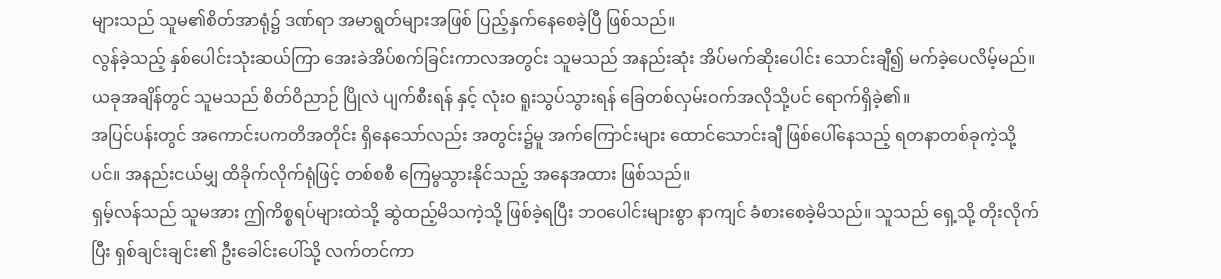များသည် သူမ၏စိတ်အာရုံ၌ ဒဏ်ရာ အမာရွတ်များအဖြစ် ပြည့်နှက်နေစေခဲ့ပြီ ဖြစ်သည်။
လွန်ခဲ့သည့် နှစ်ပေါင်းသုံးဆယ်ကြာ အေးခဲအိပ်စက်ခြင်းကာလအတွင်း သူမသည် အနည်းဆုံး အိပ်မက်ဆိုးပေါင်း သောင်းချီ၍ မက်ခဲ့ပေလိမ့်မည်။ ယခုအချိန်တွင် သူမသည် စိတ်ဝိညာဉ် ပြိုလဲ ပျက်စီးရန် နှင့် လုံးဝ ရူးသွပ်သွားရန် ခြေတစ်လှမ်းဝက်အလိုသို့ပင် ရောက်ရှိခဲ့၏။
အပြင်ပန်းတွင် အကောင်းပကတိအတိုင်း ရှိနေသော်လည်း အတွင်း၌မူ အက်ကြောင်းများ ထောင်သောင်းချီ ဖြစ်ပေါ်နေသည့် ရတနာတစ်ခုကဲ့သို့ပင်။ အနည်းငယ်မျှ ထိခိုက်လိုက်ရုံဖြင့် တစ်စစီ ကြေမွသွားနိုင်သည့် အနေအထား ဖြစ်သည်။
ရှမ့်လန်သည် သူမအား ဤကိစ္စရပ်များထဲသို့ ဆွဲထည့်မိသကဲ့သို့ ဖြစ်ခဲ့ရပြီး ဘဝပေါင်းများစွာ နာကျင် ခံစားစေခဲ့မိသည်။ သူသည် ရှေ့သို့ တိုးလိုက်ပြီး ရှစ်ချင်းချင်း၏ ဦးခေါင်းပေါ်သို့ လက်တင်ကာ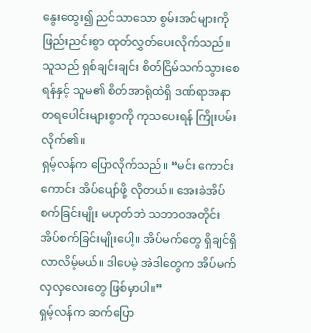နွေးထွေး၍ ညင်သာသော စွမ်းအင်များကို ဖြည်းညင်းစွာ ထုတ်လွှတ်ပေးလိုက်သည်။ သူသည် ရှစ်ချင်းချင်း စိတ်ငြိမ်သက်သွားစေရန်နှင့် သူမ၏ စိတ်အာရုံထဲရှိ ဒဏ်ရာအနာတရပေါင်းများစွာကို ကုသပေးရန် ကြိုးပမ်းလိုက်၏။
ရှမ့်လန်က ပြောလိုက်သည်။ “မင်း ကောင်းကောင်း အိပ်ပျော်ဖို့ လိုတယ်။ အေးခဲအိပ်စက်ခြင်းမျိုး မဟုတ်ဘဲ သဘာဝအတိုင်း အိပ်စက်ခြင်းမျိုးပေါ့။ အိပ်မက်တွေ ရှိချင်ရှိလာလိမ့်မယ်။ ဒါပေမဲ့ အဲဒါတွေက အိပ်မက် လှလှလေးတွေ ဖြစ်မှာပါ။”
ရှမ့်လန်က ဆက်ပြော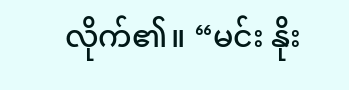လိုက်၏။ “မင်း နိုး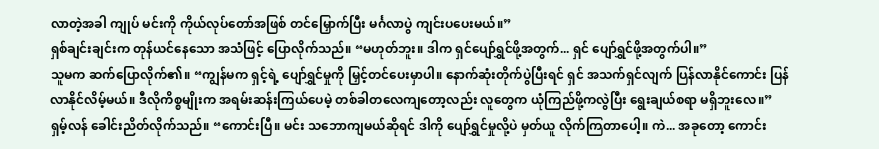လာတဲ့အခါ ကျုပ် မင်းကို ကိုယ်လုပ်တော်အဖြစ် တင်မြှောက်ပြီး မင်္ဂလာပွဲ ကျင်းပပေးမယ်။”
ရှစ်ချင်းချင်းက တုန်ယင်နေသော အသံဖြင့် ပြောလိုက်သည်။ “မဟုတ်ဘူး။ ဒါက ရှင်ပျော်ရွှင်ဖို့အတွက်... ရှင် ပျော်ရွှင်ဖို့အတွက်ပါ။”
သူမက ဆက်ပြောလိုက်၏။ “ကျွန်မက ရှင့်ရဲ့ ပျော်ရွှင်မှုကို မြှင့်တင်ပေးမှာပါ။ နောက်ဆုံးတိုက်ပွဲပြီးရင် ရှင် အသက်ရှင်လျက် ပြန်လာနိုင်ကောင်း ပြန်လာနိုင်လိမ့်မယ်။ ဒီလိုကိစ္စမျိုးက အရမ်းဆန်းကြယ်ပေမဲ့ တစ်ခါတလေကျတော့လည်း လူတွေက ယုံကြည်ဖို့ကလွဲပြီး ရွေးချယ်စရာ မရှိဘူးလေ။”
ရှမ့်လန် ခေါင်းညိတ်လိုက်သည်။ “ကောင်းပြီ။ မင်း သဘောကျမယ်ဆိုရင် ဒါကို ပျော်ရွှင်မှုလို့ပဲ မှတ်ယူ လိုက်ကြတာပေါ့။ ကဲ... အခုတော့ ကောင်း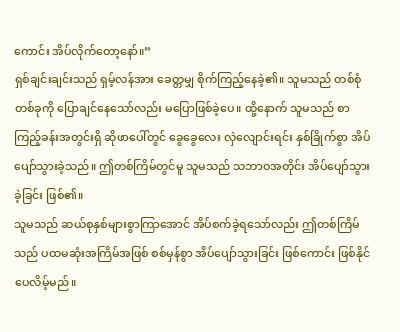ကောင်း အိပ်လိုက်တော့နော်။”
ရှစ်ချင်းချင်းသည် ရှမ့်လန်အား ခေတ္တမျှ စိုက်ကြည့်နေခဲ့၏။ သူမသည် တစ်စုံတစ်ခုကို ပြောချင်နေသော်လည်း မပြောဖြစ်ခဲ့ပေ။ ထို့နောက် သူမသည် စာကြည့်ခန်းအတွင်းရှိ ဆိုဖာပေါ်တွင် ခွေခွေလေး လှဲလျောင်းရင်း နှစ်ခြိုက်စွာ အိပ်ပျော်သွားခဲ့သည်။ ဤတစ်ကြိမ်တွင်မူ သူမသည် သဘာဝအတိုင်း အိပ်ပျော်သွားခဲ့ခြင်း ဖြစ်၏။
သူမသည် ဆယ်စုနှစ်များစွာကြာအောင် အိပ်စက်ခဲ့ရသော်လည်း ဤတစ်ကြိမ်သည် ပထမဆုံးအကြိမ်အဖြစ် စစ်မှန်စွာ အိပ်ပျော်သွားခြင်း ဖြစ်ကောင်း ဖြစ်နိုင်ပေလိမ့်မည်။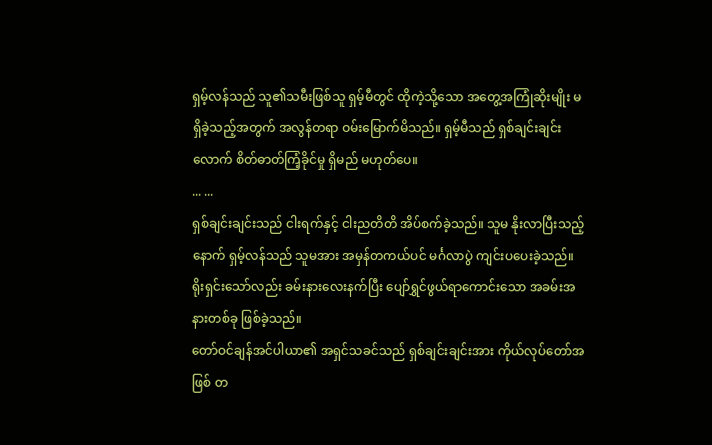ရှမ့်လန်သည် သူ၏သမီးဖြစ်သူ ရှမ့်မီတွင် ထိုကဲ့သို့သော အတွေ့အကြုံဆိုးမျိုး မရှိခဲ့သည့်အတွက် အလွန်တရာ ဝမ်းမြောက်မိသည်။ ရှမ့်မီသည် ရှစ်ချင်းချင်း လောက် စိတ်ဓာတ်ကြံ့ခိုင်မှု ရှိမည် မဟုတ်ပေ။
... ...
ရှစ်ချင်းချင်းသည် ငါးရက်နှင့် ငါးညတိတိ အိပ်စက်ခဲ့သည်။ သူမ နိုးလာပြီးသည့်နောက် ရှမ့်လန်သည် သူမအား အမှန်တကယ်ပင် မင်္ဂလာပွဲ ကျင်းပပေးခဲ့သည်။ ရိုးရှင်းသော်လည်း ခမ်းနားလေးနက်ပြီး ပျော်ရွှင်ဖွယ်ရာကောင်းသော အခမ်းအနားတစ်ခု ဖြစ်ခဲ့သည်။
တော်ဝင်ချန်အင်ပါယာ၏ အရှင်သခင်သည် ရှစ်ချင်းချင်းအား ကိုယ်လုပ်တော်အဖြစ် တ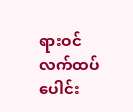ရားဝင် လက်ထပ် ပေါင်း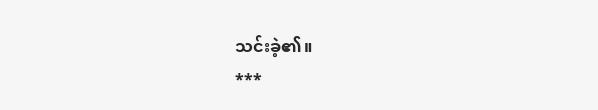သင်းခဲ့၏။
***